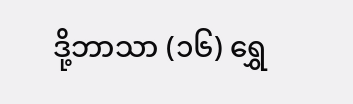ဒို့ဘာသာ (၁၆) ရွှေ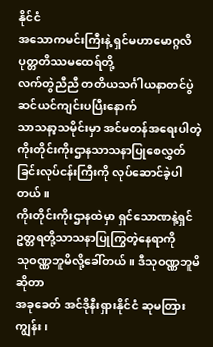နိုင်ငံ
အသောကမင်းကြီးနဲ့ ရှင်မဟာမောဂ္ဂလိပုတ္တတိဿမထေရ်တို့
လက်တွဲညီညီ တတိယသင်္ဂါယနာတင်ပွဲဆင်ယင်ကျင်းပပြီးနောက်
သာသနာ့သမိုင်းမှာ အင်မတန်အရေးပါတဲ့
ကိုးတိုင်းကိုးဌာနသာသနာပြုစေလွှတ်ခြင်းလုပ်ငန်းကြီးကို လုပ်ဆောင်ခဲ့ပါတယ်။
ကိုးတိုင်းကိုးဌာနထဲမှာ ရှင်သောဏနဲ့ရှင်ဥတ္တရတို့သာသနာပြုကြွတဲ့နေရာကို
သုဝဏ္ဏဘူမိလို့ခေါ်တယ်။ ဒီသုဝဏ္ဏဘူမိဆိုတာ
အခုခေတ် အင်ဒိုနီးရှားနိုင်ငံ ဆုမတြားကျွန်း၊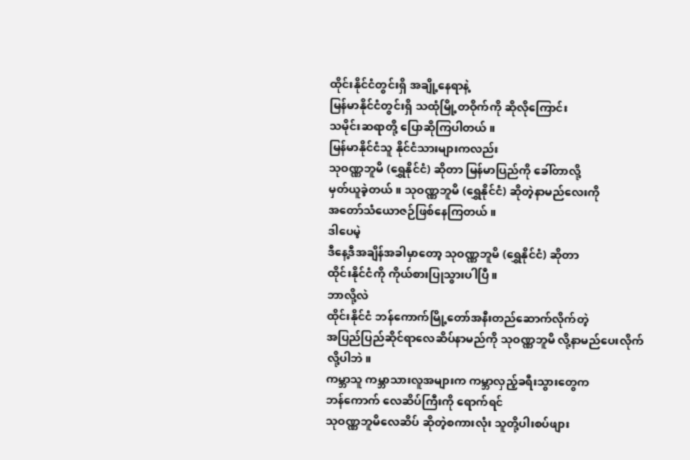ထိုင်းနိုင်ငံတွင်းရှိ အချို့နေရာနဲ့
မြန်မာနိုင်ငံတွင်းရှိ သထုံမြို့တဝိုက်ကို ဆိုလိုကြောင်း
သမိုင်းဆရာတို့ ပြောဆိုကြပါတယ်။
မြန်မာနိုင်ငံသူ နိုင်ငံသားများကလည်း
သုဝဏ္ဏဘူမိ (ရွှေနိုင်ငံ) ဆိုတာ မြန်မာပြည်ကို ခေါ်တာလို့
မှတ်ယူခဲ့တယ်။ သုဝဏ္ဏဘူမိ (ရွှေနိုင်ငံ) ဆိုတဲ့နာမည်လေးကို
အတော်သံယောဇဉ်ဖြစ်နေကြတယ်။
ဒါပေမဲ့
ဒီနေ့ဒီအချိန်အခါမှာတော့ သုဝဏ္ဏဘူမိ (ရွှေနိုင်ငံ) ဆိုတာ
ထိုင်းနိုင်ငံကို ကိုယ်စားပြုသွားပါပြီ။
ဘာလို့လဲ
ထိုင်းနိုင်ငံ ဘန်ကောက်မြို့တော်အနီးတည်ဆောက်လိုက်တဲ့
အပြည်ပြည်ဆိုင်ရာလေဆိပ်နာမည်ကို သုဝဏ္ဏဘူမိ လို့နာမည်ပေးလိုက်လို့ပါဘဲ။
ကမ္ဘာသူ ကမ္ဘာသားလူအများက ကမ္ဘာလှည့်ခရီးသွားတွေက
ဘန်ကောက် လေဆိပ်ကြီးကို ရောက်ရင်
သုဝဏ္ဏဘူမိလေဆိပ် ဆိုတဲ့စကားလုံး သူတို့ပါးစပ်ဖျား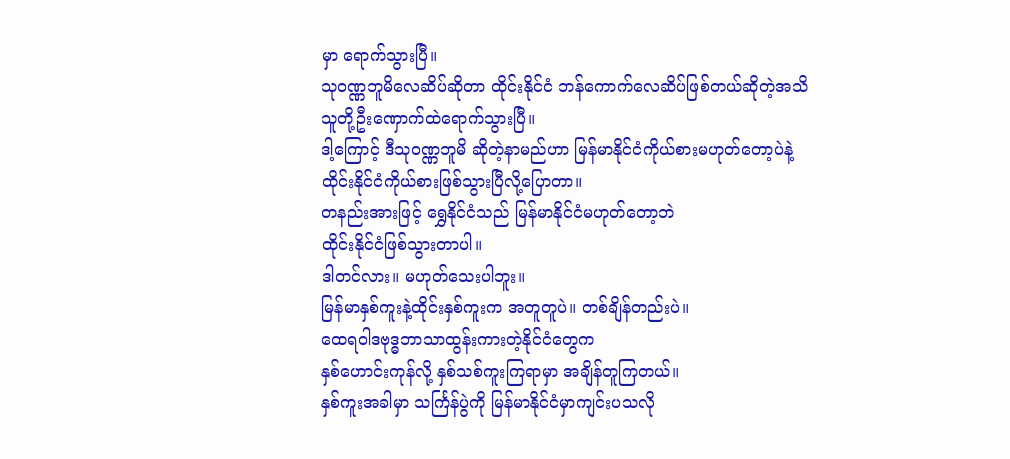မှာ ရောက်သွားပြီ။
သုဝဏ္ဏဘူမိလေဆိပ်ဆိုတာ ထိုင်းနိုင်ငံ ဘန်ကောက်လေဆိပ်ဖြစ်တယ်ဆိုတဲ့အသိ
သူတို့ဦးဏှောက်ထဲရောက်သွားပြီ။
ဒါ့ကြောင့် ဒီသုဝဏ္ဏဘူမိ ဆိုတဲ့နာမည်ဟာ မြန်မာနိုင်ငံကိုယ်စားမဟုတ်တော့ပဲနဲ့
ထိုင်းနိုင်ငံကိုယ်စားဖြစ်သွားပြီလို့ပြောတာ။
တနည်းအားဖြင့် ရွှေနိုင်ငံသည် မြန်မာနိုင်ငံမဟုတ်တော့ဘဲ
ထိုင်းနိုင်ငံဖြစ်သွားတာပါ။
ဒါတင်လား။ မဟုတ်သေးပါဘူး။
မြန်မာနှစ်ကူးနဲ့ထိုင်းနှစ်ကူးက အတူတူပဲ။ တစ်ချိန်တည်းပဲ။
ထေရဝါဒဗုဒ္ဓဘာသာထွန်းကားတဲ့နိုင်ငံတွေက
နှစ်ဟောင်းကုန်လို့ နှစ်သစ်ကူးကြရာမှာ အချိန်တူကြတယ်။
နှစ်ကူးအခါမှာ သင်္ကြန်ပွဲကို မြန်မာနိုင်ငံမှာကျင်းပသလို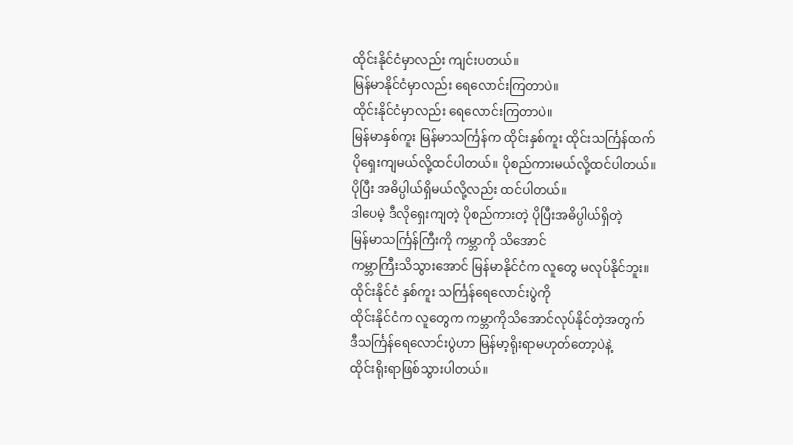ထိုင်းနိုင်ငံမှာလည်း ကျင်းပတယ်။
မြန်မာနိုင်ငံမှာလည်း ရေလောင်းကြတာပဲ။
ထိုင်းနိုင်ငံမှာလည်း ရေလောင်းကြတာပဲ။
မြန်မာနှစ်ကူး မြန်မာသင်္ကြန်က ထိုင်းနှစ်ကူး ထိုင်းသင်္ကြန်ထက်
ပိုရှေးကျမယ်လို့ထင်ပါတယ်။ ပိုစည်ကားမယ်လို့ထင်ပါတယ်။
ပိုပြီး အဓိပ္ပါယ်ရှိမယ်လို့လည်း ထင်ပါတယ်။
ဒါပေမဲ့ ဒီလိုရှေးကျတဲ့ ပိုစည်ကားတဲ့ ပိုပြီးအဓိပ္ပါယ်ရှိတဲ့
မြန်မာသင်္ကြန်ကြီးကို ကမ္ဘာကို သိအောင်
ကမ္ဘာကြီးသိသွားအောင် မြန်မာနိုင်ငံက လူတွေ မလုပ်နိုင်ဘူး။
ထိုင်းနိုင်ငံ နှစ်ကူး သင်္ကြန်ရေလောင်းပွဲကို
ထိုင်းနိုင်ငံက လူတွေက ကမ္ဘာကိုသိအောင်လုပ်နိုင်တဲ့အတွက်
ဒီသင်္ကြန်ရေလောင်းပွဲဟာ မြန်မာ့ရိုးရာမဟုတ်တော့ပဲနဲ့
ထိုင်းရိုးရာဖြစ်သွားပါတယ်။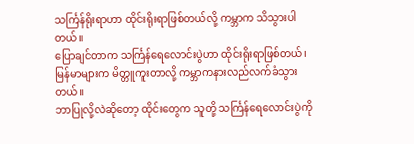သင်္ကြန်ရိုးရာဟာ ထိုင်းရိုးရာဖြစ်တယ်လို့ ကမ္ဘာက သိသွားပါတယ်။
ပြောချင်တာက သင်္ကြန်ရေလောင်းပွဲဟာ ထိုင်းရိုးရာဖြစ်တယ်၊
မြန်မာများက မိတ္တူကူးတာလို့ ကမ္ဘာကနားလည်လက်ခံသွားတယ်။
ဘာပြုလို့လဲဆိုတော့ ထိုင်းတွေက သူတို့ သင်္ကြန်ရေလောင်းပွဲကို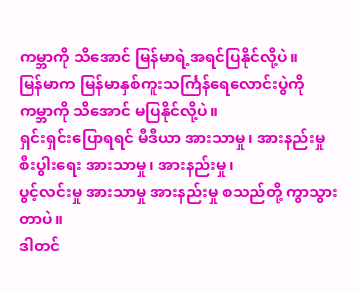ကမ္ဘာကို သိအောင် မြန်မာရဲ့အရင်ပြနိုင်လို့ပဲ။
မြန်မာက မြန်မာနှစ်ကူးသင်္ကြန်ရေလောင်းပွဲကို
ကမ္ဘာကို သိအောင် မပြနိုင်လို့ပဲ။
ရှင်းရှင်းပြောရရင် မီဒီယာ အားသာမှု၊ အားနည်းမှု
စီးပွါးရေး အားသာမှု၊ အားနည်းမှု၊
ပွင့်လင်းမှု အားသာမှု အားနည်းမှု စသည်တို့ ကွာသွားတာပဲ။
ဒါတင်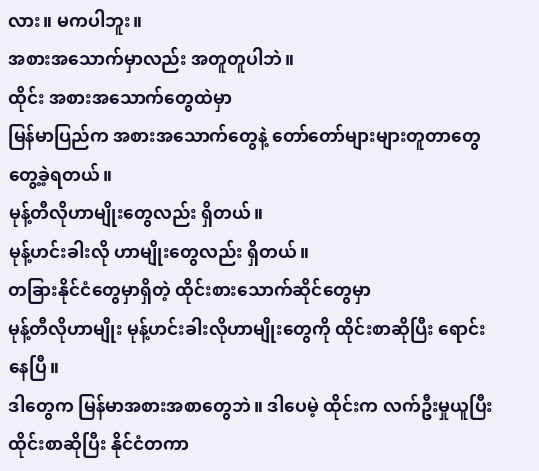လား။ မကပါဘူး။
အစားအသောက်မှာလည်း အတူတူပါဘဲ။
ထိုင်း အစားအသောက်တွေထဲမှာ
မြန်မာပြည်က အစားအသောက်တွေနဲ့ တော်တော်များများတူတာတွေ တွေ့ခဲ့ရတယ်။
မုန့်တီလိုဟာမျိုးတွေလည်း ရှိတယ်။
မုန့်ဟင်းခါးလို ဟာမျိုးတွေလည်း ရှိတယ်။
တခြားနိုင်ငံတွေမှာရှိတဲ့ ထိုင်းစားသောက်ဆိုင်တွေမှာ
မုန့်တီလိုဟာမျိုး မုန့်ဟင်းခါးလိုဟာမျိုးတွေကို ထိုင်းစာဆိုပြီး ရောင်းနေပြီ။
ဒါတွေက မြန်မာအစားအစာတွေဘဲ။ ဒါပေမဲ့ ထိုင်းက လက်ဦးမှုယူပြီး
ထိုင်းစာဆိုပြီး နိုင်ငံတကာ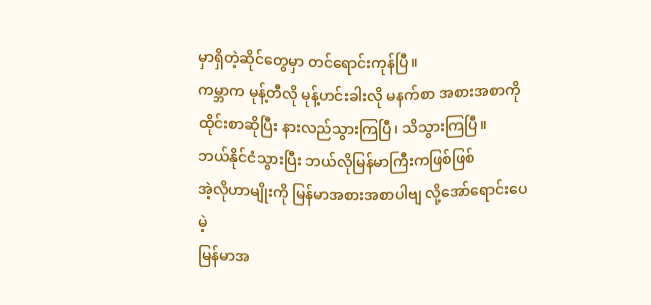မှာရှိတဲ့ဆိုင်တွေမှာ တင်ရောင်းကုန်ပြီ။
ကမ္ဘာက မုန့်တီလို မုန့်ဟင်းခါးလို မနက်စာ အစားအစာကို
ထိုင်းစာဆိုပြီး နားလည်သွားကြပြီ၊ သိသွားကြပြီ။
ဘယ်နိုင်ငံသွားပြီး ဘယ်လိုမြန်မာကြီးကဖြစ်ဖြစ်
အဲ့လိုဟာမျိုးကို မြန်မာအစားအစာပါဗျ လို့အော်ရောင်းပေမဲ့
မြန်မာအ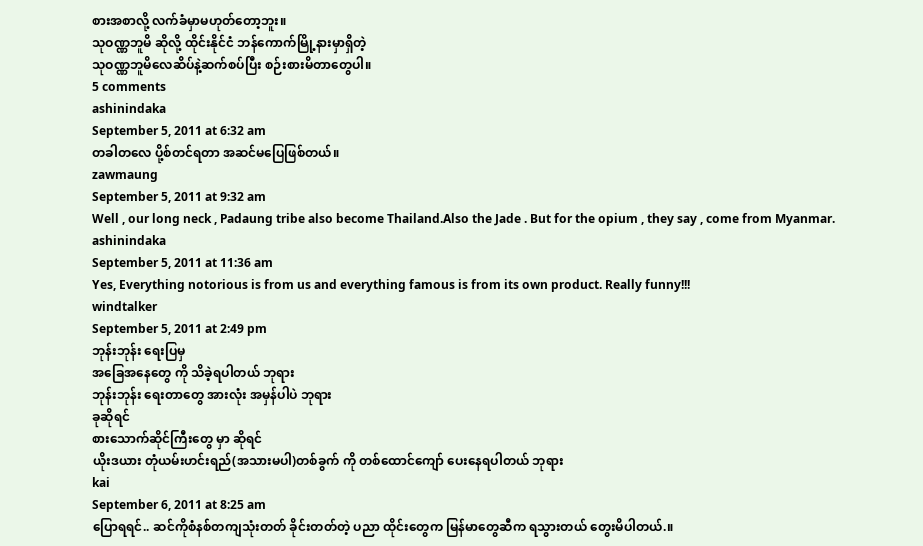စားအစာလို့ လက်ခံမှာမဟုတ်တော့ဘူး။
သုဝဏ္ဏဘူမိ ဆိုလို့ ထိုင်းနိုင်ငံ ဘန်ကောက်မြို့နားမှာရှိတဲ့
သုဝဏ္ဏဘူမိလေဆိပ်နဲ့ဆက်စပ်ပြီး စဉ်းစားမိတာတွေပါ။
5 comments
ashinindaka
September 5, 2011 at 6:32 am
တခါတလေ ပို့စ်တင်ရတာ အဆင်မပြေဖြစ်တယ်။
zawmaung
September 5, 2011 at 9:32 am
Well , our long neck , Padaung tribe also become Thailand.Also the Jade . But for the opium , they say , come from Myanmar.
ashinindaka
September 5, 2011 at 11:36 am
Yes, Everything notorious is from us and everything famous is from its own product. Really funny!!!
windtalker
September 5, 2011 at 2:49 pm
ဘုန်းဘုန်း ရေးပြမှ
အခြေအနေတွေ ကို သိခဲ့ရပါတယ် ဘုရား
ဘုန်းဘုန်း ရေးတာတွေ အားလုံး အမှန်ပါပဲ ဘုရား
ခုဆိုရင်
စားသောက်ဆိုင်ကြီးတွေ မှာ ဆိုရင်
ယိုးဒယား တုံယမ်းဟင်းရည်(အသားမပါ)တစ်ခွက် ကို တစ်ထောင်ကျော် ပေးနေရပါတယ် ဘုရား
kai
September 6, 2011 at 8:25 am
ပြောရရင်.. ဆင်ကိုစံနစ်တကျသုံးတတ် ခိုင်းတတ်တဲ့ ပညာ ထိုင်းတွေက မြန်မာတွေဆီက ရသွားတယ် တွေးမိပါတယ်.။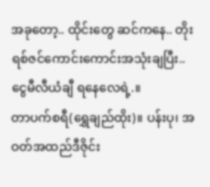အခုတော့.. ထိုင်းတွေ ဆင်ကနေ.. တိုးရစ်ဇင်ကောင်းကောင်းအသုံးချပြီး.. ငွေမီလီယံချီ ရနေလေရဲ့.။
တာပက်စရီ(ရွှေချည်ထိုး)။ ပန်းပု၊ အဝတ်အထည်ဒီဇိုင်း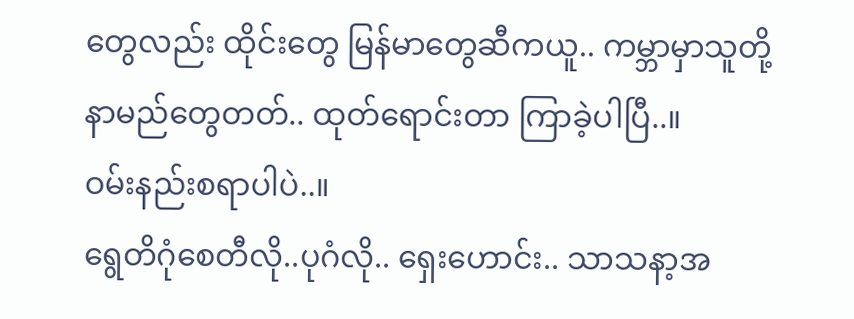တွေလည်း ထိုင်းတွေ မြန်မာတွေဆီကယူ.. ကမ္ဘာမှာသူတို့နာမည်တွေတတ်.. ထုတ်ရောင်းတာ ကြာခဲ့ပါပြီ..။
ဝမ်းနည်းစရာပါပဲ..။
ရွေတိဂုံစေတီလို..ပုဂံလို.. ရှေးဟောင်း.. သာသနာ့အ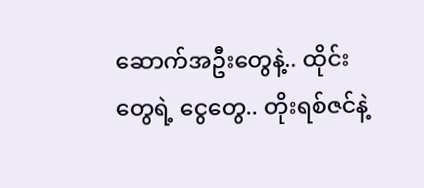ဆောက်အဦးတွေနဲ့.. ထိုင်းတွေရဲ့ ငွေတွေ.. တိုးရစ်ဇင်နဲ့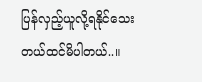ပြန်လှည့်ယူလို့ရနိုင်သေးတယ်ထင်မိပါတယ်..။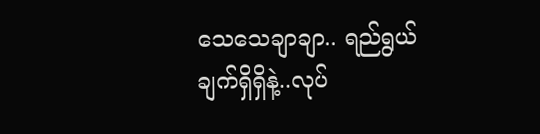သေသေချာချာ.. ရည်ရွယ်ချက်ရှိရှိနဲ့..လုပ်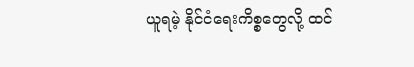ယူရမဲ့ နိုင်ငံရေးကိစ္စတွေလို့ ထင်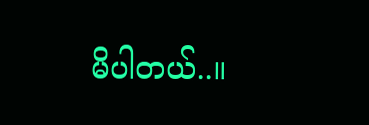မိပါတယ်..။